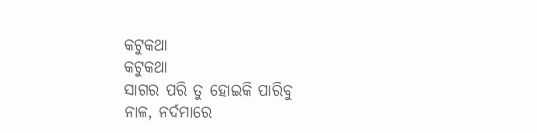କଟୁକଥା
କଟୁକଥା
ସାଗର ପରି ତୁ ହୋଇକି ପାରିବୁ
ନାଳ, ନର୍ଦମାରେ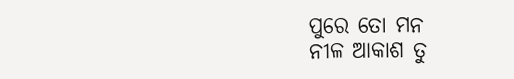ପୁରେ ତୋ ମନ
ନୀଳ ଆକାଶ ତୁ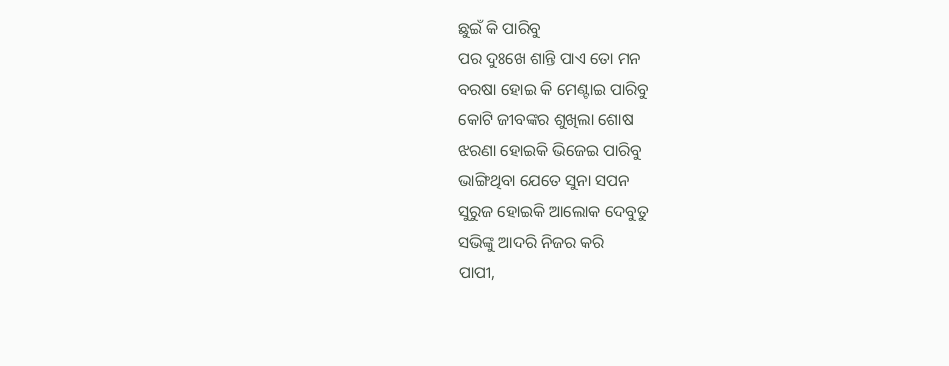ଛୁଇଁ କି ପାରିବୁ
ପର ଦୁଃଖେ ଶାନ୍ତି ପାଏ ତୋ ମନ
ବରଷା ହୋଇ କି ମେଣ୍ଟାଇ ପାରିବୁ
କୋଟି ଜୀବଙ୍କର ଶୁଖିଲା ଶୋଷ
ଝରଣା ହୋଇକି ଭିଜେଇ ପାରିବୁ
ଭାଙ୍ଗିଥିବା ଯେତେ ସୁନା ସପନ
ସୁରୁଜ ହୋଇକି ଆଲୋକ ଦେବୁତୁ
ସଭିଙ୍କୁ ଆଦରି ନିଜର କରି
ପାପୀ,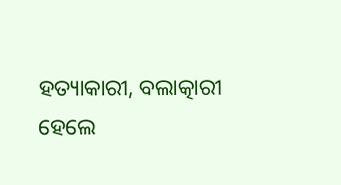ହତ୍ୟାକାରୀ, ବଲାତ୍କାରୀ ହେଲେ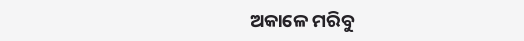ଅକାଳେ ମରିବୁ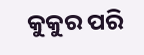କୁକୁର ପରି